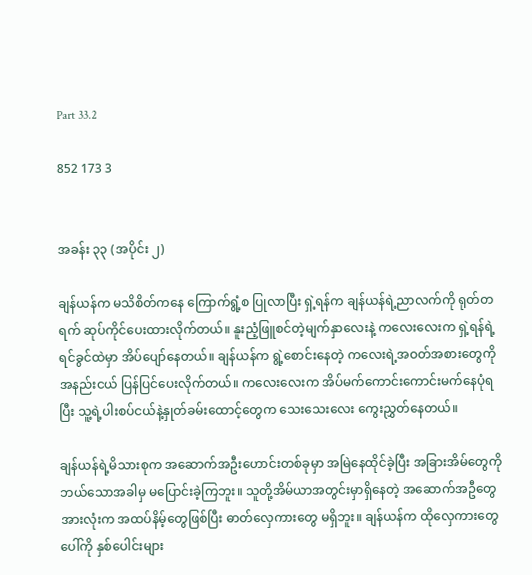Part 33.2

852 173 3


အခန်း ၃၃ (အပိုင်း ၂)

ချန်ယန်က မသိစိတ်ကနေ ကြောက်ရွံ့စ ပြုလာပြီး ရှဲ့ရန်က ချန်ယန်ရဲ့ညာလက်ကို ရုတ်တရက် ဆုပ်ကိုင်ပေးထားလိုက်တယ်။ နူးညံ့ဖြူစင်တဲ့မျက်နှာလေးနဲ့ ကလေးလေးက ရှဲ့ရန်ရဲ့ရင်ခွင်ထဲမှာ အိပ်ပျော်နေတယ်။ ချန်ယန်က ရွဲ့စောင်းနေတဲ့ ကလေးရဲ့အဝတ်အစားတွေကို အနည်းငယ် ပြန်ပြင်ပေးလိုက်တယ်။ ကလေးလေးက အိပ်မက်ကောင်းကောင်းမက်နေပုံရပြီး သူ့ရဲ့ပါးစပ်ငယ်နဲ့နှုတ်ခမ်းထောင့်တွေက သေးသေးလေး ကွေးညွှတ်နေတယ်။

ချန်ယန်ရဲ့မိသားစုက အဆောက်အဦးဟောင်းတစ်ခုမှာ အမြဲနေထိုင်ခဲ့ပြီး အခြားအိမ်တွေကို ဘယ်သောအခါမှ မပြောင်းခဲ့ကြဘူး။ သူတို့အိမ်ယာအတွင်းမှာရှိနေတဲ့ အဆောက်အဦတွေအားလုံးက အထပ်နိမ့်တွေဖြစ်ပြီး ဓာတ်လှေကားတွေ မရှိဘူး။ ချန်ယန်က ထိုလှေကားတွေပေါ်ကို နှစ်ပေါင်းများ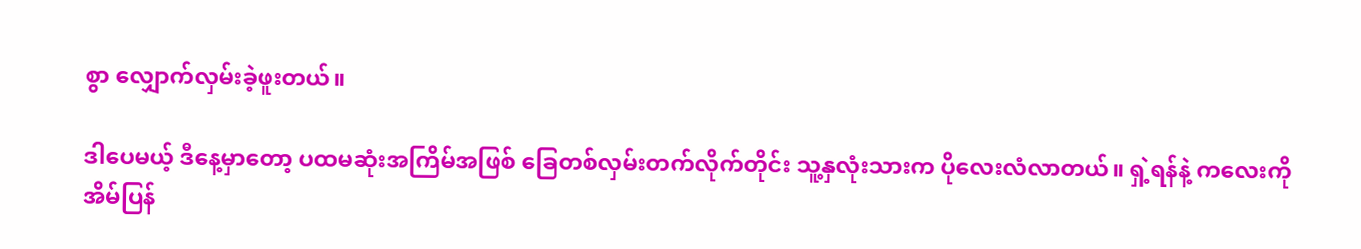စွာ လျှောက်လှမ်းခဲ့ဖူးတယ်။

ဒါပေမယ့် ဒီနေ့မှာတော့ ပထမဆုံးအကြိမ်အဖြစ် ခြေတစ်လှမ်းတက်လိုက်တိုင်း သူ့နှလုံးသားက ပိုလေးလံလာတယ်။ ရှဲ့ရန်နဲ့ ကလေးကို အိမ်ပြန်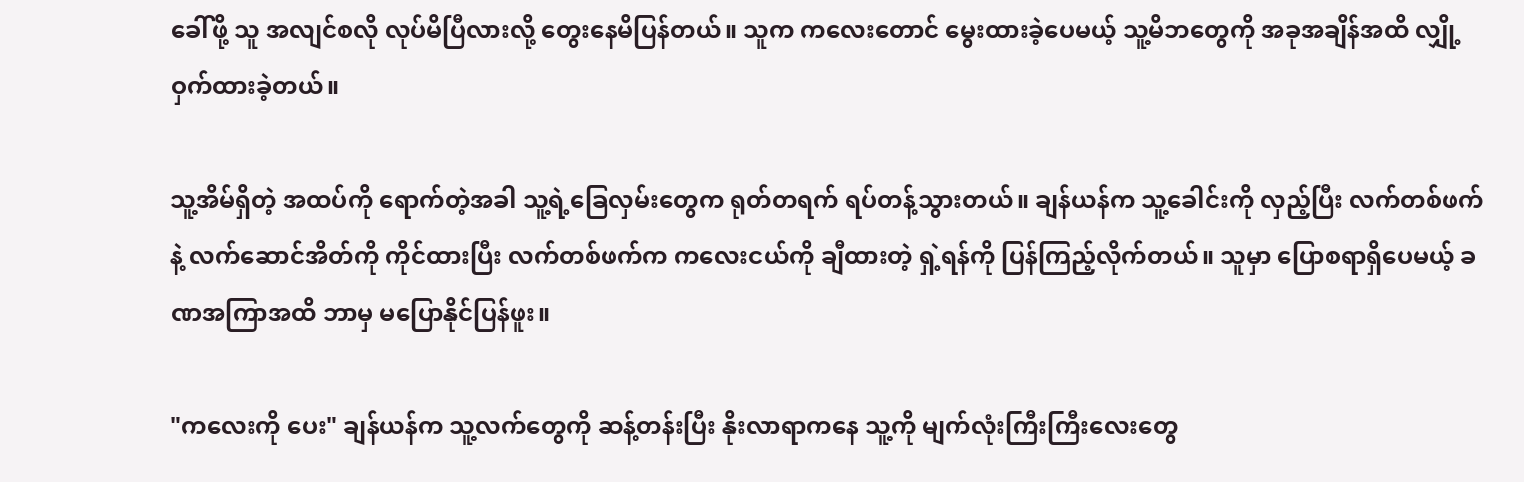ခေါ်ဖို့ သူ အလျင်စလို လုပ်မိပြီလားလို့ တွေးနေမိပြန်တယ်။ သူက ကလေးတောင် မွေးထားခဲ့ပေမယ့် သူ့မိဘတွေကို အခုအချိန်အထိ လျှို့ဝှက်ထားခဲ့တယ်။

သူ့အိမ်ရှိတဲ့ အထပ်ကို ရောက်တဲ့အခါ သူ့ရဲ့ခြေလှမ်းတွေက ရုတ်တရက် ရပ်တန့်သွားတယ်။ ချန်ယန်က သူ့ခေါင်းကို လှည့်ပြီး လက်တစ်ဖက်နဲ့ လက်ဆောင်အိတ်ကို ကိုင်ထားပြီး လက်တစ်ဖက်က ကလေးငယ်ကို ချီထားတဲ့ ရှဲ့ရန်ကို ပြန်ကြည့်လိုက်တယ်။ သူမှာ ပြောစရာရှိပေမယ့် ခဏအကြာအထိ ဘာမှ မပြောနိုင်ပြန်ဖူး။

"ကလေးကို ပေး" ချန်ယန်က သူ့လက်တွေကို ဆန့်တန်းပြီး နိုးလာရာကနေ သူ့ကို မျက်လုံးကြီးကြီးလေးတွေ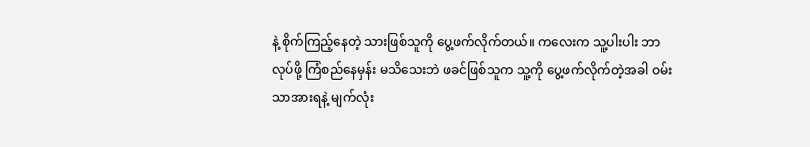နဲ့ စိုက်ကြည့်နေတဲ့ သားဖြစ်သူကို ပွေ့ဖက်လိုက်တယ်။ ကလေးက သူ့ပါးပါး ဘာလုပ်ဖို့ ကြံစည်နေမှန်း မသိသေးဘဲ ဖခင်ဖြစ်သူက သူ့ကို ပွေ့ဖက်လိုက်တဲ့အခါ ဝမ်းသာအားရနဲ့ မျက်လုံး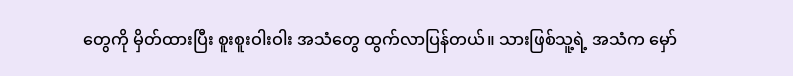တွေကို မှိတ်ထားပြီး စူးစူးဝါးဝါး အသံတွေ ထွက်လာပြန်တယ်။ သားဖြစ်သူ့ရဲ့ အသံက မှော်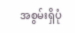အစွမ်းရှိပုံ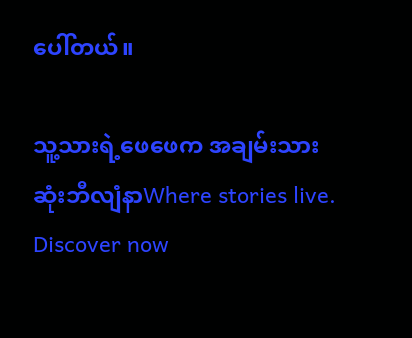ပေါ်တယ်။

သူ့သားရဲ့ဖေဖေက အချမ်းသားဆုံးဘီလျံနာWhere stories live. Discover now